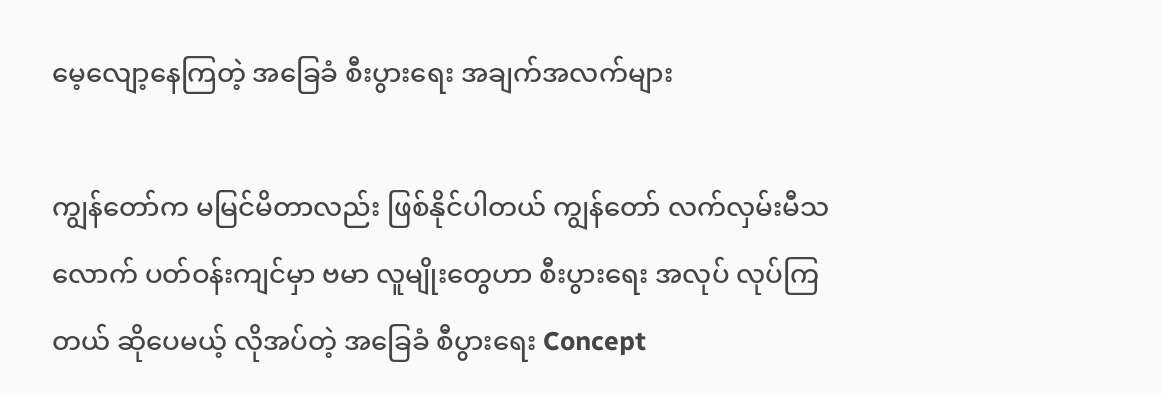မေ့လျော့နေကြတဲ့ အခြေခံ စီးပွားရေး အချက်အလက်များ

ကျွန်တော်က မမြင်မိတာလည်း ဖြစ်နိုင်ပါတယ် ကျွန်တော် လက်လှမ်းမီသလောက် ပတ်ဝန်းကျင်မှာ ဗမာ လူမျိုးတွေဟာ စီးပွားရေး အလုပ် လုပ်ကြတယ် ဆိုပေမယ့် လိုအပ်တဲ့ အခြေခံ စီပွားရေး Concept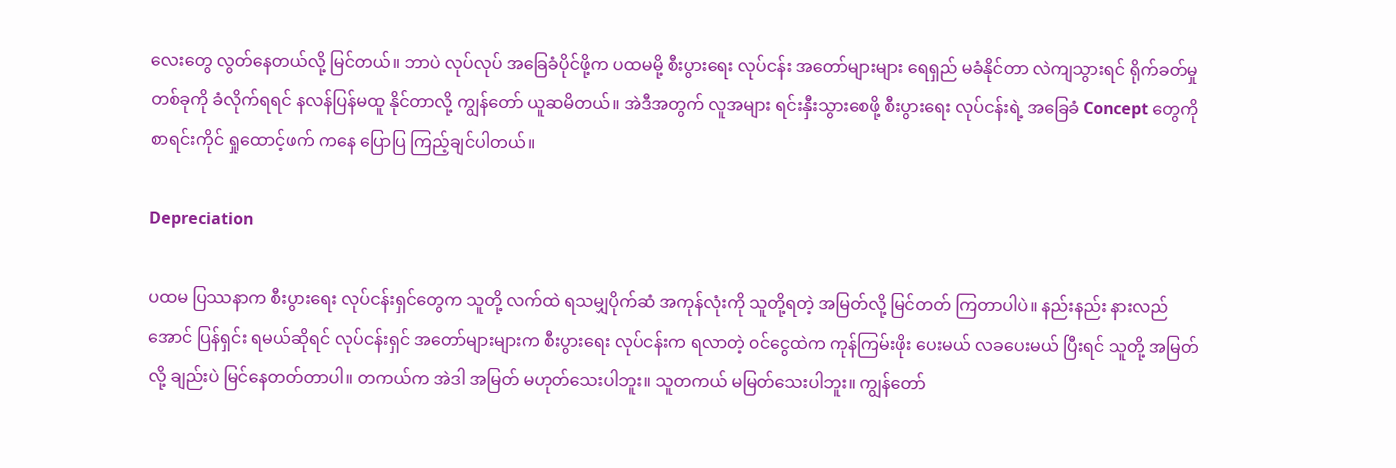လေးတွေ လွတ်နေတယ်လို့ မြင်တယ်။ ဘာပဲ လုပ်လုပ် အခြေခံပိုင်ဖို့က ပထမမို့ စီးပွားရေး လုပ်ငန်း အတော်များများ ရေရှည် မခံနိုင်တာ လဲကျသွားရင် ရိုက်ခတ်မှု တစ်ခုကို ခံလိုက်ရရင် နလန်ပြန်မထူ နိုင်တာလို့ ကျွန်တော် ယူဆမိတယ်။ အဲဒီအတွက် လူအများ ရင်းနှီးသွားစေဖို့ စီးပွားရေး လုပ်ငန်းရဲ့ အခြေခံ Concept တွေကို စာရင်းကိုင် ရှုထောင့်ဖက် ကနေ ပြောပြ ကြည့်ချင်ပါတယ်။

Depreciation

ပထမ ပြဿနာက စီးပွားရေး လုပ်ငန်းရှင်တွေက သူတို့ လက်ထဲ ရသမျှပိုက်ဆံ အကုန်လုံးကို သူတို့ရတဲ့ အမြတ်လို့ မြင်တတ် ကြတာပါပဲ။ နည်းနည်း နားလည်အောင် ပြန်ရှင်း ရမယ်ဆိုရင် လုပ်ငန်းရှင် အတော်များများက စီးပွားရေး လုပ်ငန်းက ရလာတဲ့ ၀င်ငွေထဲက ကုန်ကြမ်းဖိုး ပေးမယ် လခပေးမယ် ပြီးရင် သူတို့ အမြတ်လို့ ချည်းပဲ မြင်နေတတ်တာပါ။ တကယ်က အဲဒါ အမြတ် မဟုတ်သေးပါဘူး။ သူတကယ် မမြတ်သေးပါဘူး။ ကျွန်တော်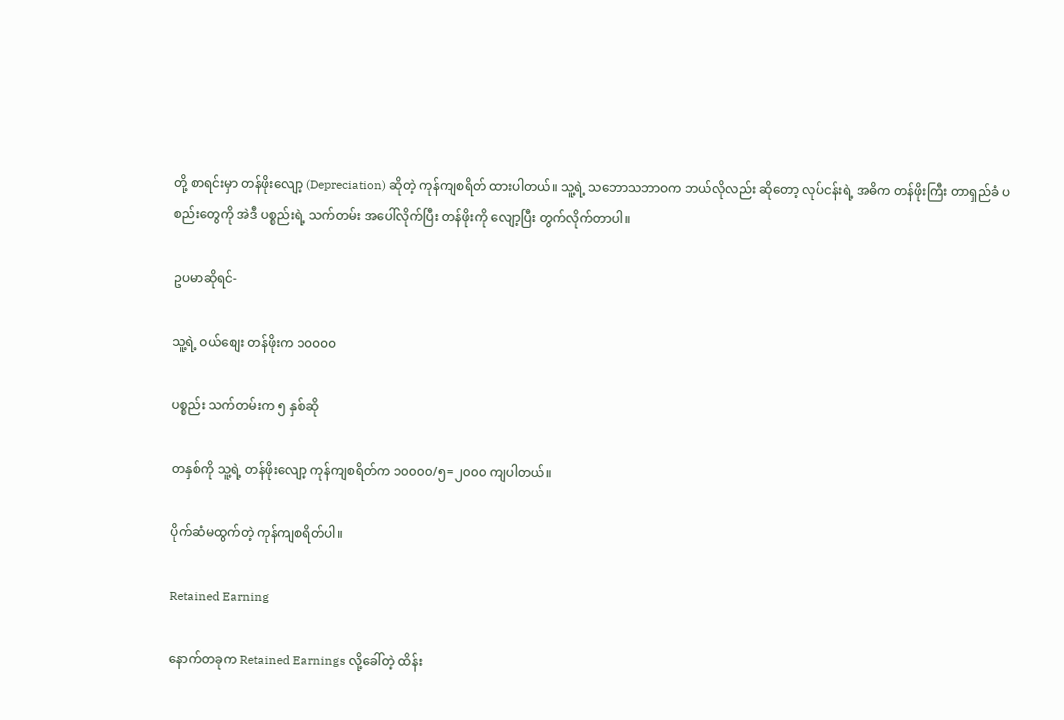တို့ စာရင်းမှာ တန်ဖိုးလျော့ (Depreciation) ဆိုတဲ့ ကုန်ကျစရိတ် ထားပါတယ်။ သူ့ရဲ့ သဘောသဘာဝက ဘယ်လိုလည်း ဆိုတော့ လုပ်ငန်းရဲ့ အဓိက တန်ဖိုးကြီး တာရှည်ခံ ပစည်းတွေကို အဲဒီ ပစ္စည်းရဲ့ သက်တမ်း အပေါ်လိုက်ပြီး တန်ဖိုးကို လျော့ပြီး တွက်လိုက်တာပါ။

ဥပမာဆိုရင်-

သူ့ရဲ့ ဝယ်စျေး တန်ဖိုးက ၁၀၀၀၀

ပစ္စည်း သက်တမ်းက ၅ နှစ်ဆို

တနှစ်ကို သူ့ရဲ့ တန်ဖိုးလျော့ ကုန်ကျစရိတ်က ၁၀၀၀၀/၅=၂၀၀၀ ကျပါတယ်။

ပိုက်ဆံမထွက်တဲ့ ကုန်ကျစရိတ်ပါ။

Retained Earning

နောက်တခုက Retained Earnings လို့ခေါ်တဲ့ ထိန်း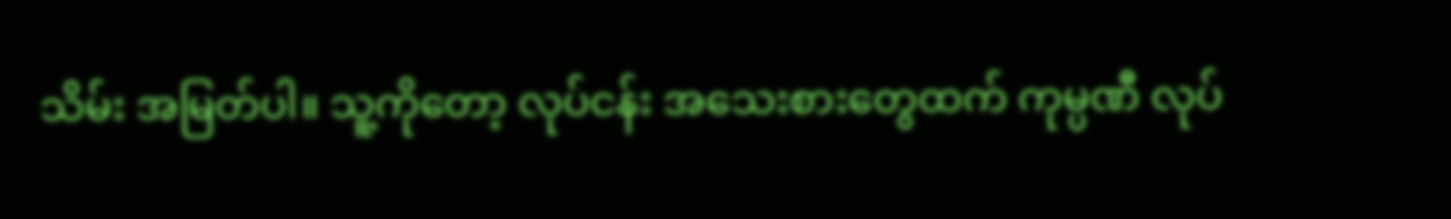သိမ်း အမြတ်ပါ။ သူ့ကိုတော့ လုပ်ငန်း အသေးစားတွေထက် ကုမ္ပဏီ လုပ်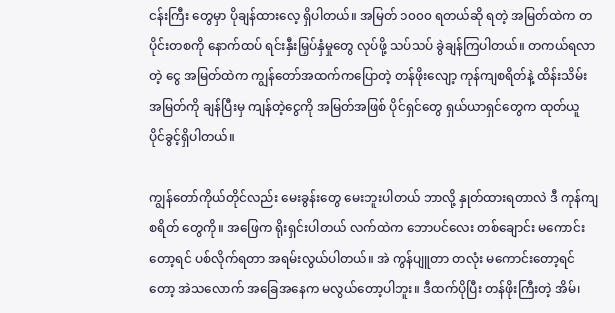ငန်းကြီး တွေမှာ ပိုချန်ထားလေ့ ရှိပါတယ်။ အမြတ် ၁၀၀၀ ရတယ်ဆို ရတဲ့ အမြတ်ထဲက တပိုင်းတစကို နောက်ထပ် ရင်းနှီးမြှပ်နှံမှုတွေ လုပ်ဖို့ သပ်သပ် ခွဲချန်ကြပါတယ်။ တကယ်ရလာတဲ့ ငွေ အမြတ်ထဲက ကျွန်တော်အထက်ကပြောတဲ့ တန်ဖိုးလျော့ ကုန်ကျစရိတ်နဲ့ ထိန်းသိမ်းအမြတ်ကို ချန်ပြီးမှ ကျန်တဲ့ငွေကို အမြတ်အဖြစ် ပိုင်ရှင်တွေ ရှယ်ယာရှင်တွေက ထုတ်ယူ ပိုင်ခွင့်ရှိပါတယ်။

ကျွန်တော်ကိုယ်တိုင်လည်း မေးခွန်းတွေ မေးဘူးပါတယ် ဘာလို့ နှုတ်ထားရတာလဲ ဒီ ကုန်ကျစရိတ် တွေကို။ အဖြေက ရိုးရှင်းပါတယ် လက်ထဲက ဘောပင်လေး တစ်ချောင်း မကောင်းတော့ရင် ပစ်လိုက်ရတာ အရမ်းလွယ်ပါတယ်။ အဲ ကွန်ပျူတာ တလုံး မကောင်းတော့ရင်တော့ အဲသလောက် အခြေအနေက မလွယ်တော့ပါဘူး။ ဒီထက်ပိုပြီး တန်ဖိုးကြီးတဲ့ အိမ်၊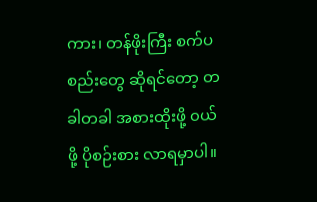ကား၊ တန်ဖိုးကြီး စက်ပစည်းတွေ ဆိုရင်တော့ တခါတခါ အစားထိုးဖို့ ၀ယ်ဖို့ ပိုစဉ်းစား လာရမှာပါ။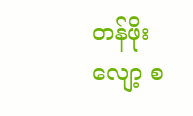တန်ဖိုးလျော့ စ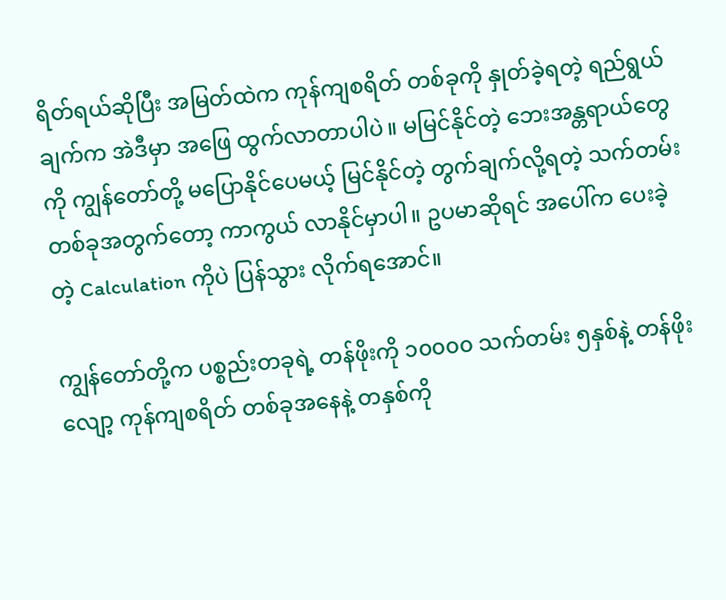ရိတ်ရယ်ဆိုပြီး အမြတ်ထဲက ကုန်ကျစရိတ် တစ်ခုကို နှုတ်ခဲ့ရတဲ့ ရည်ရွယ်ချက်က အဲဒီမှာ အဖြေ ထွက်လာတာပါပဲ။ မမြင်နိုင်တဲ့ ဘေးအန္တရာယ်တွေကို ကျွန်တော်တို့ မပြောနိုင်ပေမယ့် မြင်နိုင်တဲ့ တွက်ချက်လို့ရတဲ့ သက်တမ်း တစ်ခုအတွက်တော့ ကာကွယ် လာနိုင်မှာပါ။ ဥပမာဆိုရင် အပေါ်က ပေးခဲ့တဲ့ Calculation ကိုပဲ ပြန်သွား လိုက်ရအောင်။

ကျွန်တော်တို့က ပစ္စည်းတခုရဲ့ တန်ဖိုးကို ၁၀၀၀၀ သက်တမ်း ၅နှစ်နဲ့ တန်ဖိုးလျော့ ကုန်ကျစရိတ် တစ်ခုအနေနဲ့ တနှစ်ကို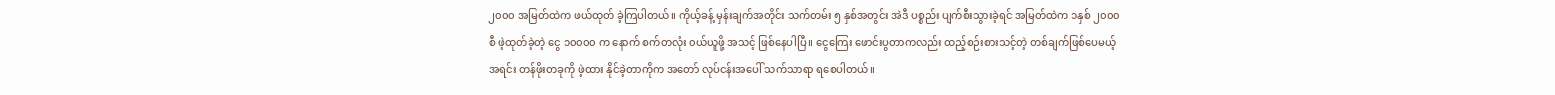၂၀၀၀ အမြတ်ထဲက ဖယ်ထုတ် ခဲ့ကြပါတယ်။ ကိုယ့်ခန့် မှန်းချက်အတိုင်း သက်တမ်း ၅ နှစ်အတွင်း အဲဒီ ပစ္စည်း ပျက်စီးသွားခဲ့ရင် အမြတ်ထဲက ၁နှစ် ၂၀၀၀ စီ ဖဲ့ထုတ်ခဲ့တဲ့ ငွေ ၁၀၀၀၀ က နောက် စက်တလုံး ၀ယ်ယူဖို့ အသင့် ဖြစ်နေပါပြီ။ ငွေကြေး ဖောင်းပွတာကလည်း ထည့်စဉ်းစားသင့်တဲ့ တစ်ချက်ဖြစ်ပေမယ့် အရင်း တန်ဖိုးတခုကို ဖဲ့ထား နိုင်ခဲ့တာကိုက အတော် လုပ်ငန်းအပေါ် သက်သာရာ ရစေပါတယ်။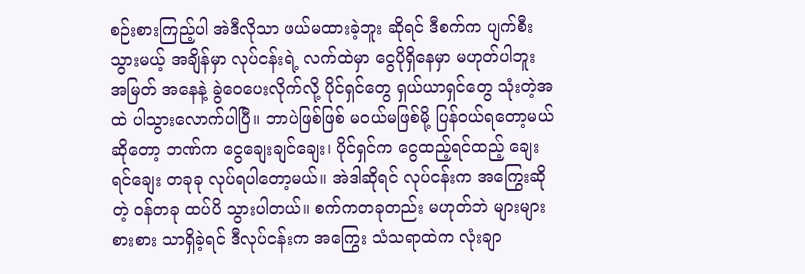စဉ်းစားကြည့်ပါ အဲဒီလိုသာ ဖယ်မထားခဲ့ဘူး ဆိုရင် ဒီစက်က ပျက်စီးသွားမယ့် အချိန်မှာ လုပ်ငန်းရဲ့ လက်ထဲမှာ ငွေပိုရှိနေမှာ မဟုတ်ပါဘူး အမြတ် အနေနဲ့ ခွဲဝေပေးလိုက်လို့ ပိုင်ရှင်တွေ ရှယ်ယာရှင်တွေ သုံးတဲ့အထဲ ပါသွားလောက်ပါပြီ။ ဘာပဲဖြစ်ဖြစ် မဝယ်မဖြစ်မို့ ပြန်ဝယ်ရတော့မယ် ဆိုတော့ ဘဏ်က ငွေချေးချင်ချေး၊ ပိုင်ရှင်က ငွေထည့်ရင်ထည့် ချေးရင်ချေး တခုခု လုပ်ရပါတော့မယ်။ အဲဒါဆိုရင် လုပ်ငန်းက အကြွေးဆိုတဲ့ ၀န်တခု ထပ်ပိ သွားပါတယ်။ စက်ကတခုတည်း မဟုတ်ဘဲ များများစားစား သာရှိခဲ့ရင် ဒီလုပ်ငန်းက အကြွေး သံသရာထဲက လုံးချာ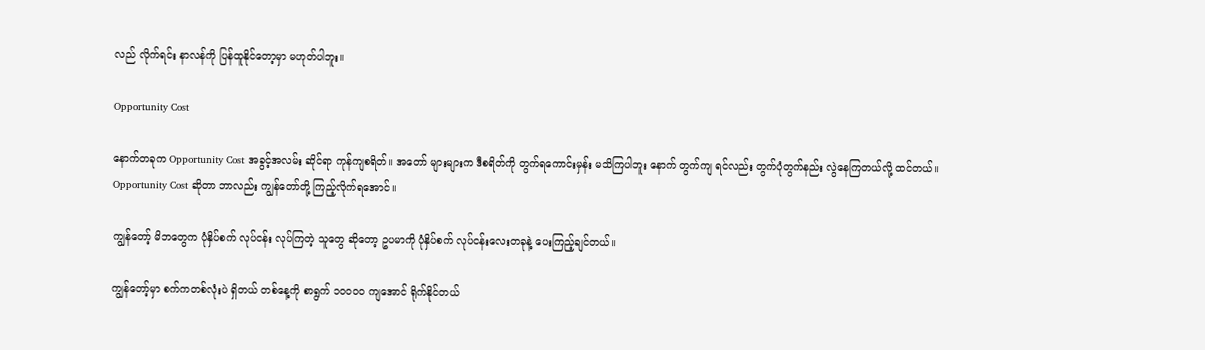လည် လိုက်ရင်း နာလန်ကို ပြန်ထူနိုင်တော့မှာ မဟုတ်ပါဘူး။

Opportunity Cost

နောက်တခုက Opportunity Cost အခွင့်အလမ်း ဆိုင်ရာ ကုန်ကျစရိတ်။ အတော် များများက ဒီစရိတ်ကို တွက်ရကောင်းမှန်း မသိကြပါဘူး နောက် တွက်ကျ ရင်လည်း တွက်ပုံတွက်နည်း လွဲနေကြတယ်လို့ ထင်တယ်။ Opportunity Cost ဆိုတာ ဘာလည်း ကျွန်တော်တို့ ကြည့်လိုက်ရအောင်။

ကျွန်တော့် မိဘတွေက ပုံနှိပ်စက် လုပ်ငန်း လုပ်ကြတဲ့ သူတွေ ဆိုတော့ ဥပမာကို ပုံနှိပ်စက် လုပ်ငန်းလေးတခုနဲ့ ပေးကြည့်ချင်တယ်။

ကျွန်တော့်မှာ စက်ကတစ်လုံးပဲ ရှိတယ် တစ်နေ့ကို စာရွက် ၁၀၀၀၀ ကျအောင် ရိုက်နိုင်တယ်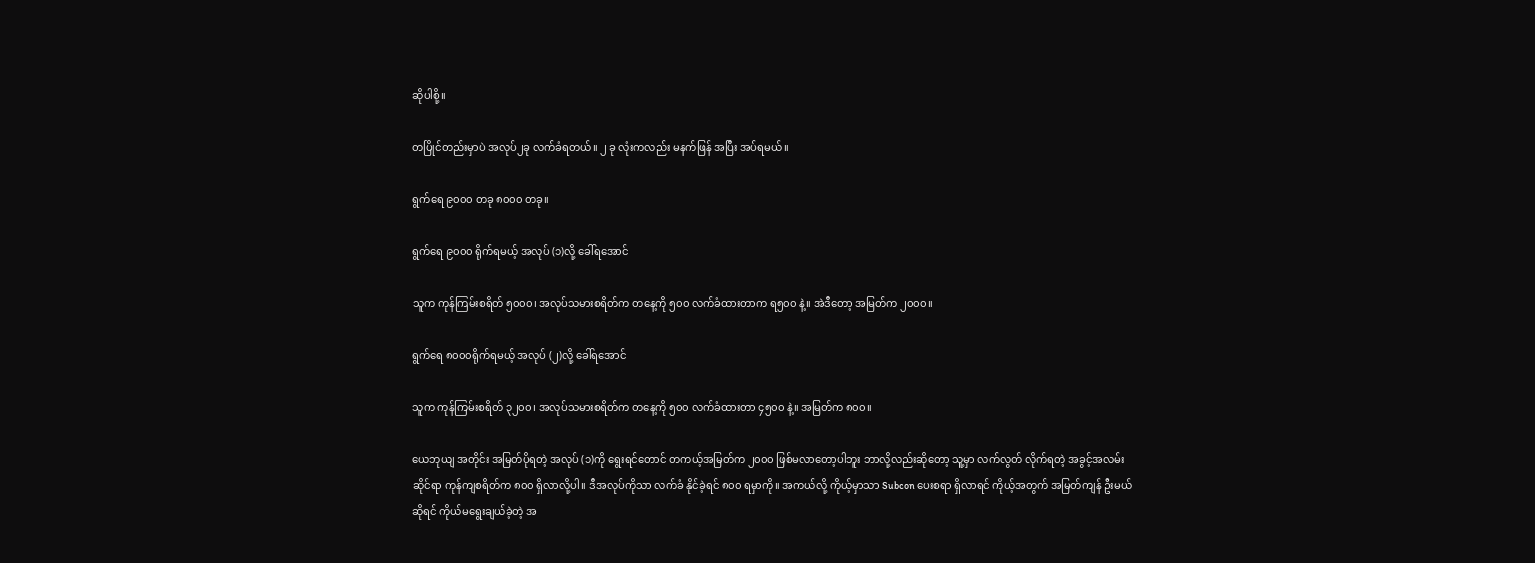ဆိုပါစို့။

တပြိုင်တည်းမှာပဲ အလုပ်၂ခု လက်ခံရတယ်။ ၂ ခု လုံးကလည်း မနက်ဖြန် အပြီး အပ်ရမယ်။

ရွက်ရေ ၉၀၀၀ တခု ၈၀၀၀ တခု။

ရွက်ရေ ၉၀၀၀ ရိုက်ရမယ့် အလုပ် (၁)လို့ ခေါ်ရအောင်

သူက ကုန်ကြမ်းစရိတ် ၅၀၀၀၊ အလုပ်သမားစရိတ်က တနေ့ကို ၅၀၀ လက်ခံထားတာက ရ၅၀၀ နဲ့။ အဲဒီတော့ အမြတ်က ၂၀၀၀။

ရွက်ရေ ၈၀၀၀ရိုက်ရမယ့် အလုပ် (၂)လို့ ခေါ်ရအောင်

သူက ကုန်ကြမ်းစရိတ် ၃၂၀၀၊ အလုပ်သမားစရိတ်က တနေ့ကို ၅၀၀ လက်ခံထားတာ ၄၅၀၀ နဲ့။ အမြတ်က ၈၀၀။

ယေဘုယျ အတိုင်း အမြတ်ပိုရတဲ့ အလုပ် (၁)ကို ရွေးရင်တောင် တကယ့်အမြတ်က ၂၀၀၀ ဖြစ်မလာတော့ပါဘူး ဘာလို့လည်းဆိုတော့ သူ့မှာ လက်လွတ် လိုက်ရတဲ့ အခွင့်အလမ်းဆိုင်ရာ ကုန်ကျစရိတ်က ၈၀၀ ရှိလာလို့ပါ။ ဒီအလုပ်ကိုသာ လက်ခံ နိုင်ခဲ့ရင် ၈၀၀ ရမှာကို။ အကယ်လို့ ကိုယ့်မှာသာ Subcon ပေးစရာ ရှိလာရင် ကိုယ့်အတွက် အမြတ်ကျန် ဦးမယ်ဆိုရင် ကိုယ်မရွေးချယ်ခဲ့တဲ့ အ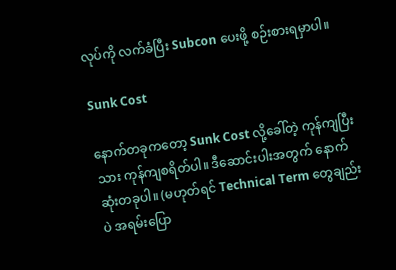လုပ်ကို လက်ခံပြီး Subcon ပေးဖို့ စဉ်းစားရမှာပါ။

Sunk Cost

နောက်တခုကတော့ Sunk Cost လို့ခေါ်တဲ့ ကုန်ကျပြီးသား ကုန်ကျစရိတ်ပါ။ ဒီဆောင်းပါးအတွက် နောက်ဆုံးတခုပါ။ (မဟုတ်ရင် Technical Term တွေချည်းပဲ အရမ်းပြော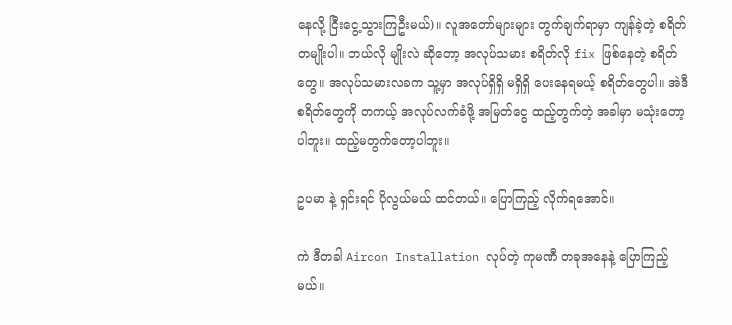နေလို့ ငြီးငွေ့သွားကြဦးမယ်)။ လူအတော်များများ တွက်ချက်ရာမှာ ကျန်ခဲ့တဲ့ စရိတ်တမျိုးပါ။ ဘယ်လို မျိုးလဲ ဆိုတော့ အလုပ်သမား စရိတ်လို fix ဖြစ်နေတဲ့ စရိတ်တွေ။ အလုပ်သမားလခက သူ့မှာ အလုပ်ရှိရှိ မရှိရှိ ပေးနေရမယ့် စရိတ်တွေပါ။ အဲဒီ စရိတ်တွေကို တကယ့် အလုပ်လက်ခံဖို့ အမြတ်ငွေ ထည့်တွက်တဲ့ အခါမှာ မသုံးတော့ပါဘူး။ ထည့်မတွက်တော့ပါဘူး။

ဥပမာ နဲ့ ရှင်းရင် ပိုလွယ်မယ် ထင်တယ်။ ပြောကြည့် လိုက်ရအောင်။

ကဲ ဒီတခါ Aircon Installation လုပ်တဲ့ ကုမဏီ တခုအနေနဲ့ ပြောကြည့်မယ်။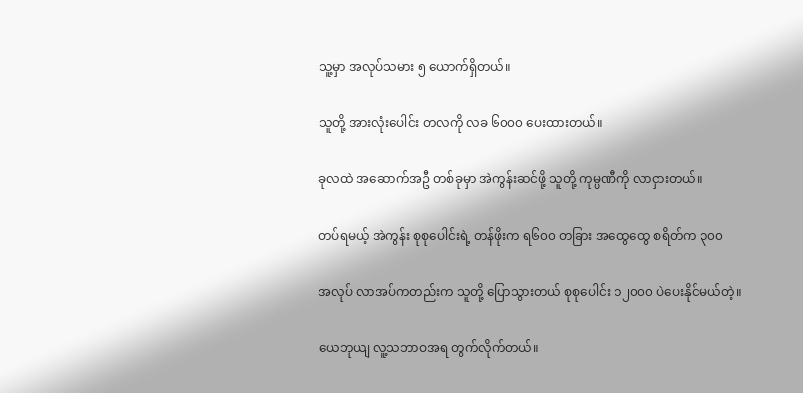သူ့မှာ အလုပ်သမား ၅ ယောက်ရှိတယ်။

သူတို့ အားလုံးပေါင်း တလကို လခ ၆၀၀၀ ပေးထားတယ်။

ခုလထဲ အဆောက်အဦ တစ်ခုမှာ အဲကွန်းဆင်ဖို့ သူတို့ ကုမ္ပဏီကို လာငှားတယ်။

တပ်ရမယ့် အဲကွန်း စုစုပေါင်းရဲ့ တန်ဖိုးက ရ၆၀၀ တခြား အထွေထွေ စရိတ်က ၃၀၀

အလုပ် လာအပ်ကတည်းက သူတို့ ပြောသွားတယ် စုစုပေါင်း ၁၂၀၀၀ ပဲပေးနိုင်မယ်တဲ့။

ယေဘုယျ လူ့သဘာဝအရ တွက်လိုက်တယ်။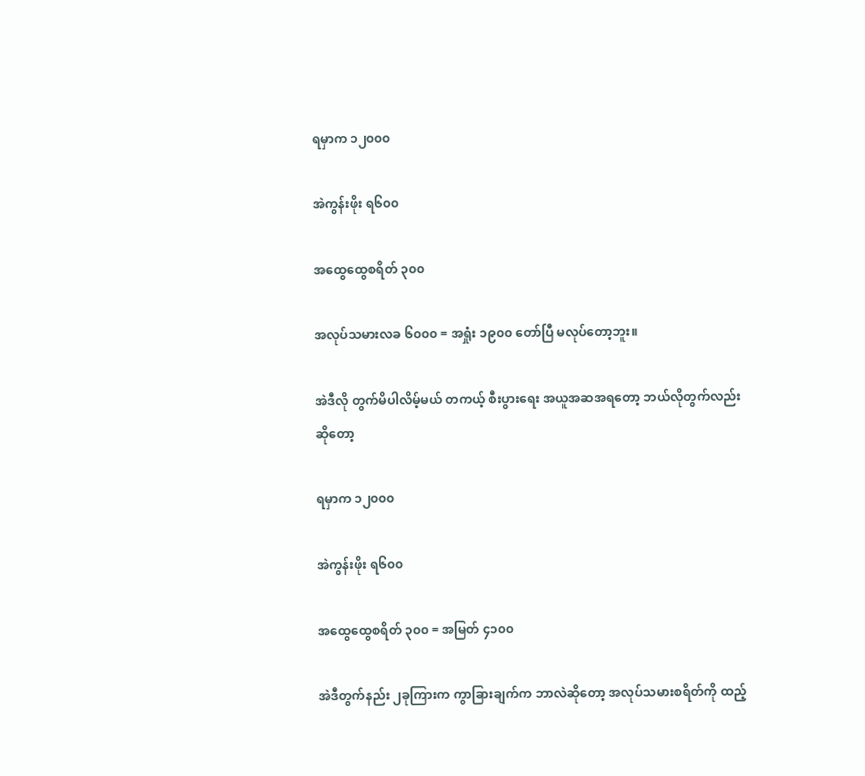ရမှာက ၁၂၀၀၀

အဲကွန်းဖိုး ရ၆၀၀

အထွေထွေစရိတ် ၃၀၀

အလုပ်သမားလခ ၆၀၀၀ = အရှုံး ၁၉၀၀ တော်ပြီ မလုပ်တော့ဘူး။

အဲဒီလို တွက်မိပါလိမ့်မယ် တကယ့် စီးပွားရေး အယူအဆအရတော့ ဘယ်လိုတွက်လည်း ဆိုတော့

ရမှာက ၁၂၀၀၀

အဲကွန်းဖိုး ရ၆၀၀

အထွေထွေစရိတ် ၃၀၀ = အမြတ် ၄၁၀၀

အဲဒီတွက်နည်း ၂ခုကြားက ကွာခြားချက်က ဘာလဲဆိုတော့ အလုပ်သမားစရိတ်ကို ထည့်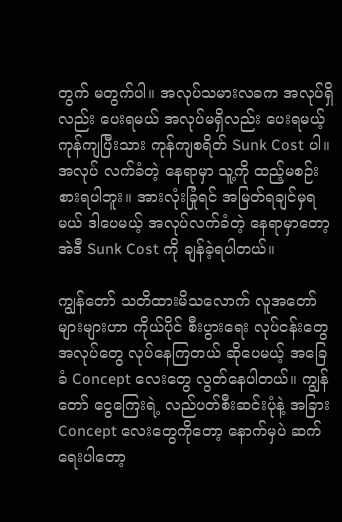တွက် မတွက်ပါ။ အလုပ်သမားလခက အလုပ်ရှိလည်း ပေးရမယ် အလုပ်မရှိလည်း ပေးရမယ့် ကုန်ကျပြီးသား ကုန်ကျစရိတ် Sunk Cost ပါ။ အလုပ် လက်ခံတဲ့ နေရာမှာ သူ့ကို ထည့်မစဉ်းစားရပါဘူး။ အားလုံးခြုံရင် အမြတ်ရချင်မှရမယ် ဒါပေမယ့် အလုပ်လက်ခံတဲ့ နေရာမှာတော့ အဲဒီ Sunk Cost ကို ချန်ခဲ့ရပါတယ်။

ကျွန်တော် သတိထားမိသလောက် လူအတော် များများဟာ ကိုယ်ပိုင် စီးပွားရေး လုပ်ငန်းတွေ အလုပ်တွေ လုပ်နေကြတယ် ဆိုပေမယ့် အခြေခံ Concept လေးတွေ လွတ်နေပါတယ်။ ကျွန်တော် ငွေကြေးရဲ့ လည်ပတ်စီးဆင်းပုံနဲ့ အခြား Concept လေးတွေကိုတော့ နောက်မှပဲ ဆက်ရေးပါတော့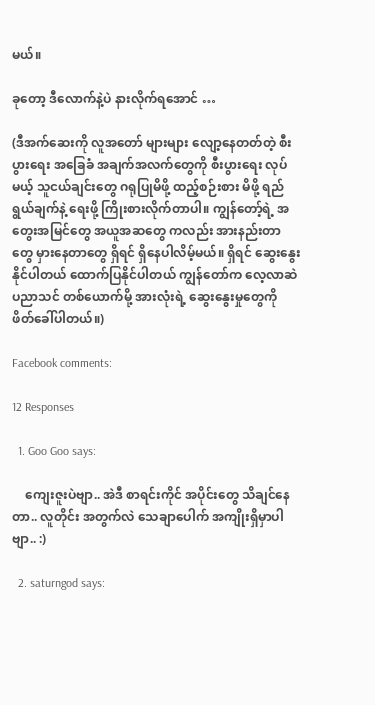မယ်။

ခုတော့ ဒီလောက်နဲ့ပဲ နားလိုက်ရအောင် …

(ဒီအက်ဆေးကို လူအတော် များများ လျော့နေတတ်တဲ့ စီးပွားရေး အခြေခံ အချက်အလက်တွေကို စီးပွားရေး လုပ်မယ့် သူငယ်ချင်းတွေ ဂရုပြုမိဖို့ ထည့်စဉ်းစား မိဖို့ ရည်ရွယ်ချက်နဲ့ ရေးဖို့ ကြိုးစားလိုက်တာပါ။ ကျွန်တော့်ရဲ့ အတွေးအမြင်တွေ အယူအဆတွေ ကလည်း အားနည်းတာတွေ မှားနေတာတွေ ရှိရင် ရှိနေပါလိမ့်မယ်။ ရှိရင် ဆွေးနွေးနိုင်ပါတယ် ထောက်ပြနိုင်ပါတယ် ကျွန်တော်က လေ့လာဆဲ ပညာသင် တစ်ယောက်မို့ အားလုံးရဲ့ ဆွေးနွေးမှုတွေကို ဖိတ်ခေါ်ပါတယ်။)

Facebook comments:

12 Responses

  1. Goo Goo says:

    ကျေးဇူးပဲဗျာ.. အဲဒီ စာရင်းကိုင် အပိုင်းတွေ သိချင်နေတာ.. လူတိုင်း အတွက်လဲ သေချာပေါက် အကျိုးရှိမှာပါဗျာ.. :)

  2. saturngod says: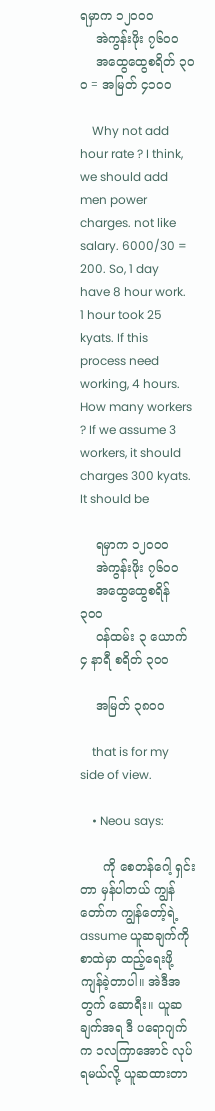ရမှာက ၁၂၀၀၀
    အဲကွန်းဖိုး ၇၆၀၀
    အထွေထွေစရိတ် ၃၀ဝ = အမြတ် ၄၁၀၀

    Why not add hour rate ? I think, we should add men power charges. not like salary. 6000/30 = 200. So, 1 day have 8 hour work. 1 hour took 25 kyats. If this process need working, 4 hours. How many workers ? If we assume 3 workers, it should charges 300 kyats. It should be

    ရမှာက ၁၂၀၀၀
    အဲကွန်းဖိုး ၇၆၀၀
    အထွေထွေစရိန် ၃၀၀
    ဝန်ထမ်း ၃ ယောက် ၄ နာရီ စရိတ် ၃၀၀

    အမြတ် ၃၈၀၀

    that is for my side of view.

    • Neou says:

      ကို စေတန်ဂေါ့ ရှင်းတာ မှန်ပါတယ် ကျွန်တော်က ကျွန်တော့်ရဲ့ assume ယူဆချက်ကို စာထဲမှာ ထည့်ရေးဖို့ ကျန်ခဲ့တာပါ။ အဲဒီအတွက် ဆောရီး။ ယူဆချက်အရ ဒီ ပရောဂျက်က ၁လကြာအောင် လုပ်ရမယ်လို့ ယူဆထားတာ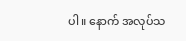ပါ။ နောက် အလုပ်သ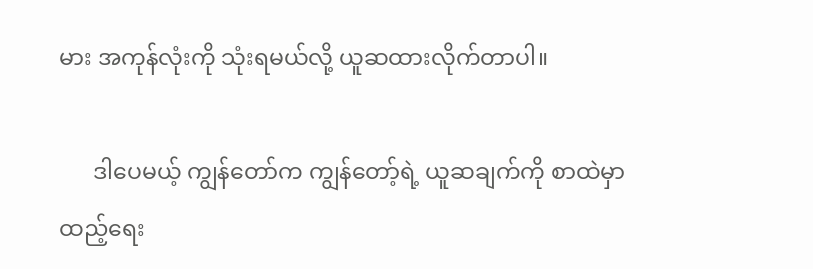မား အကုန်လုံးကို သုံးရမယ်လို့ ယူဆထားလိုက်တာပါ။

      ဒါပေမယ့် ကျွန်တော်က ကျွန်တော့်ရဲ့ ယူဆချက်ကို စာထဲမှာ ထည့်ရေး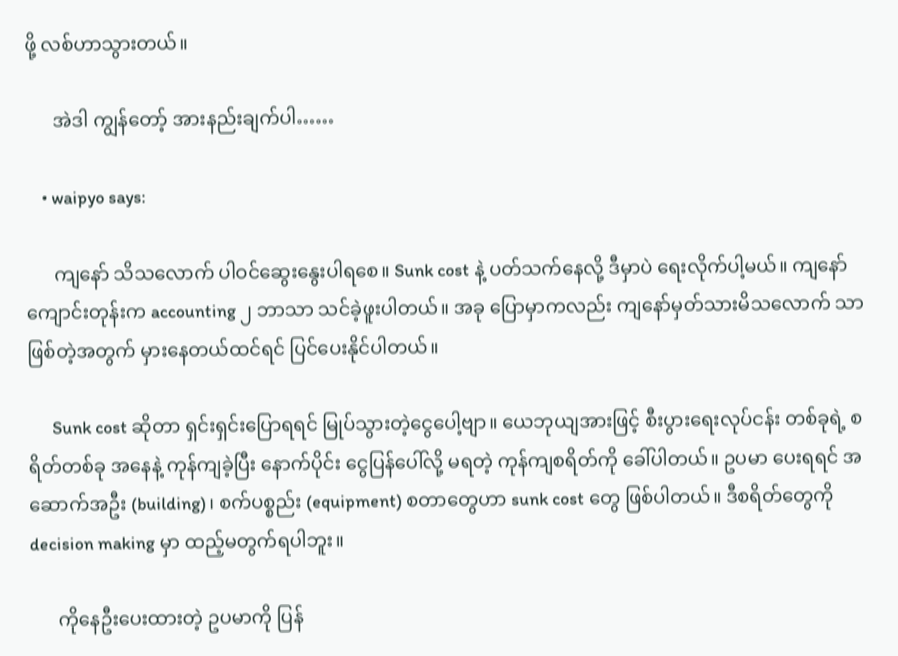ဖို့ လစ်ဟာသွားတယ်။

      အဲဒါ ကျွန်တော့် အားနည်းချက်ပါ……

    • waipyo says:

      ကျနော် သိသလောက် ပါဝင်ဆွေးနွေးပါရစေ။ Sunk cost နဲ့ ပတ်သက်နေလို့ ဒီမှာပဲ ရေးလိုက်ပါ့မယ်။ ကျနော် ကျောင်းတုန်းက accounting ၂ ဘာသာ သင်ခဲ့ဖူးပါတယ်။ အခု ပြောမှာကလည်း ကျနော်မှတ်သားမိသလောက် သာဖြစ်တဲ့အတွက် မှားနေတယ်ထင်ရင် ပြင်ပေးနိုင်ပါတယ်။

      Sunk cost ဆိုတာ ရှင်းရှင်းပြောရရင် မြုပ်သွားတဲ့ငွေပေါ့ဗျာ။ ယေဘုယျအားဖြင့် စီးပွားရေးလုပ်ငန်း တစ်ခုရဲ့ စရိတ်တစ်ခု အနေနဲ့ ကုန်ကျခဲ့ပြီး နောက်ပိုင်း ငွေပြန်ပေါ်လို့ မရတဲ့ ကုန်ကျစရိတ်ကို ခေါ်ပါတယ်။ ဥပမာ ပေးရရင် အဆောက်အဦး (building)၊ စက်ပစ္စည်း (equipment) စတာတွေဟာ sunk cost တွေ ဖြစ်ပါတယ်။ ဒီစရိတ်တွေကို decision making မှာ ထည့်မတွက်ရပါဘူး။

      ကိုနေဦးပေးထားတဲ့ ဥပမာကို ပြန်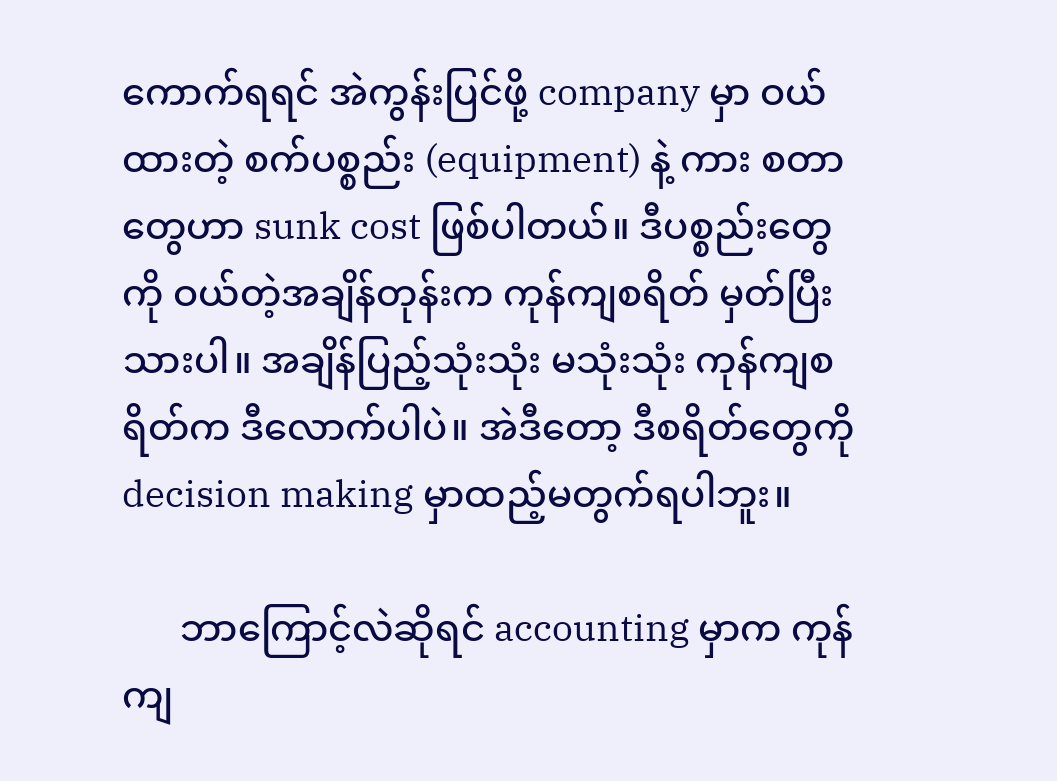ကောက်ရရင် အဲကွန်းပြင်ဖို့ company မှာ ဝယ်ထားတဲ့ စက်ပစ္စည်း (equipment) နဲ့ ကား စတာတွေဟာ sunk cost ဖြစ်ပါတယ်။ ဒီပစ္စည်းတွေကို ဝယ်တဲ့အချိန်တုန်းက ကုန်ကျစရိတ် မှတ်ပြီးသားပါ။ အချိန်ပြည့်သုံးသုံး မသုံးသုံး ကုန်ကျစရိတ်က ဒီလောက်ပါပဲ။ အဲဒီတော့ ဒီစရိတ်တွေကို decision making မှာထည့်မတွက်ရပါဘူး။

      ဘာကြောင့်လဲဆိုရင် accounting မှာက ကုန်ကျ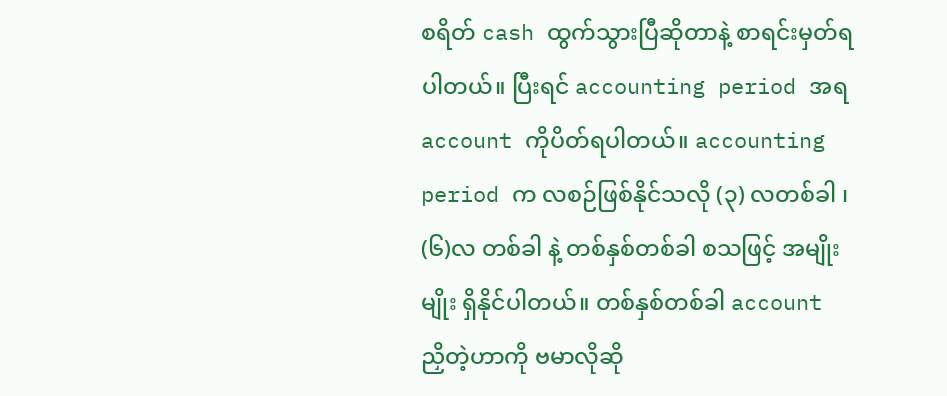စရိတ် cash ထွက်သွားပြီဆိုတာနဲ့ စာရင်းမှတ်ရပါတယ်။ ပြီးရင် accounting period အရ account ကိုပိတ်ရပါတယ်။ accounting period က လစဉ်ဖြစ်နိုင်သလို (၃) လတစ်ခါ ၊ (၆)လ တစ်ခါ နဲ့ တစ်နှစ်တစ်ခါ စသဖြင့် အမျိုးမျိုး ရှိနိုင်ပါတယ်။ တစ်နှစ်တစ်ခါ account ညှိတဲ့ဟာကို ဗမာလိုဆို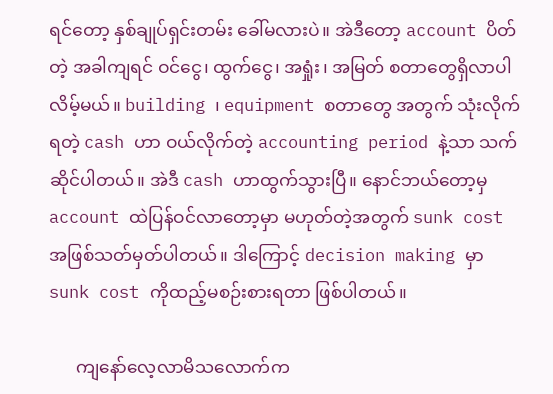ရင်တော့ နှစ်ချုပ်ရှင်းတမ်း ခေါ်မလားပဲ။ အဲဒီတော့ account ပိတ်တဲ့ အခါကျရင် ဝင်ငွေ၊ ထွက်ငွေ၊ အရှုံး၊ အမြတ် စတာတွေရှိလာပါလိမ့်မယ်။ building ၊ equipment စတာတွေ အတွက် သုံးလိုက်ရတဲ့ cash ဟာ ဝယ်လိုက်တဲ့ accounting period နဲ့သာ သက်ဆိုင်ပါတယ်။ အဲဒီ cash ဟာထွက်သွားပြီ။ နောင်ဘယ်တော့မှ account ထဲပြန်ဝင်လာတော့မှာ မဟုတ်တဲ့အတွက် sunk cost အဖြစ်သတ်မှတ်ပါတယ်။ ဒါကြောင့် decision making မှာ sunk cost ကိုထည့်မစဉ်းစားရတာ ဖြစ်ပါတယ်။

      ကျနော်လေ့လာမိသလောက်က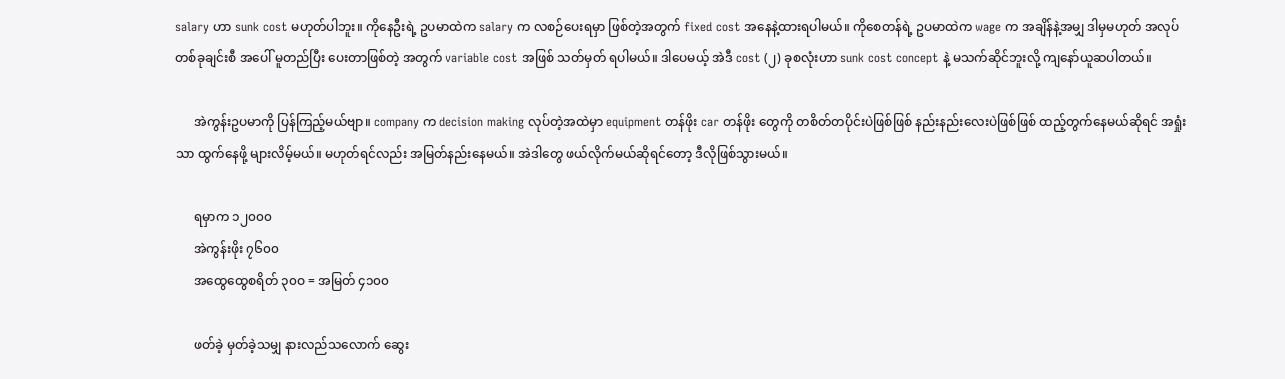salary ဟာ sunk cost မဟုတ်ပါဘူး။ ကိုနေဦးရဲ့ ဥပမာထဲက salary က လစဉ်ပေးရမှာ ဖြစ်တဲ့အတွက် fixed cost အနေနဲ့ထားရပါမယ်။ ကိုစေတန်ရဲ့ ဥပမာထဲက wage က အချိန်နဲ့အမျှ ဒါမှမဟုတ် အလုပ်တစ်ခုချင်းစီ အပေါ် မူတည်ပြီး ပေးတာဖြစ်တဲ့ အတွက် variable cost အဖြစ် သတ်မှတ် ရပါမယ်။ ဒါပေမယ့် အဲဒီ cost (၂) ခုစလုံးဟာ sunk cost concept နဲ့ မသက်ဆိုင်ဘူးလို့ ကျနော်ယူဆပါတယ်။

      အဲကွန်းဥပမာကို ပြန်ကြည့်မယ်ဗျာ။ company က decision making လုပ်တဲ့အထဲမှာ equipment တန်ဖိုး car တန်ဖိုး တွေကို တစိတ်တပိုင်းပဲဖြစ်ဖြစ် နည်းနည်းလေးပဲဖြစ်ဖြစ် ထည့်တွက်နေမယ်ဆိုရင် အရှုံးသာ ထွက်နေဖို့ များလိမ့်မယ်။ မဟုတ်ရင်လည်း အမြတ်နည်းနေမယ်။ အဲဒါတွေ ဖယ်လိုက်မယ်ဆိုရင်တော့ ဒီလိုဖြစ်သွားမယ်။

      ရမှာက ၁၂၀၀၀
      အဲကွန်းဖိုး ၇၆၀၀
      အထွေထွေစရိတ် ၃၀ဝ = အမြတ် ၄၁၀၀

      ဖတ်ခဲ့ မှတ်ခဲ့သမျှ နားလည်သလောက် ဆွေး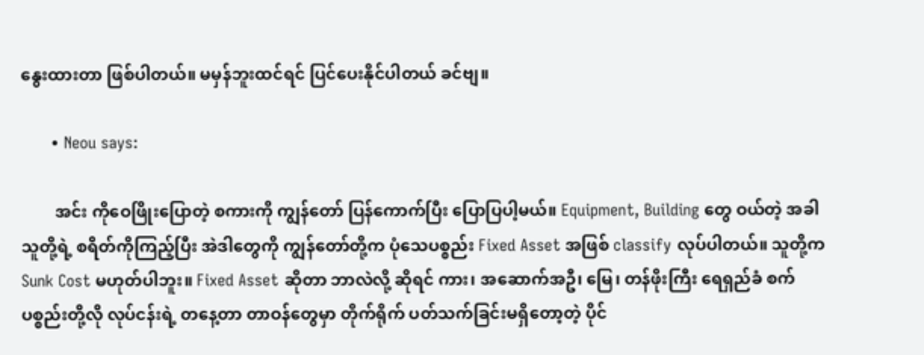နွေးထားတာ ဖြစ်ပါတယ်။ မမှန်ဘူးထင်ရင် ပြင်ပေးနိုင်ပါတယ် ခင်ဗျ။

      • Neou says:

        အင်း ကိုဝေဖြိုးပြောတဲ့ စကားကို ကျွန်တော် ပြန်ကောက်ပြီး ပြောပြပါ့မယ်။ Equipment, Building တွေ ဝယ်တဲ့ အခါ သူတို့ရဲ့ စရိတ်ကိုကြည့်ပြီး အဲဒါတွေကို ကျွန်တော်တို့က ပုံသေပစ္စည်း Fixed Asset အဖြစ် classify လုပ်ပါတယ်။ သူတို့က Sunk Cost မဟုတ်ပါဘူး။ Fixed Asset ဆိုတာ ဘာလဲလို့ ဆိုရင် ကား၊ အဆောက်အဦ၊ မြေ၊ တန်ဖိုးကြီး ရေရှည်ခံ စက်ပစ္စည်းတို့လို လုပ်ငန်းရဲ့ တနေ့တာ တာဝန်တွေမှာ တိုက်ရိုက် ပတ်သက်ခြင်းမရှိတော့တဲ့ ပိုင်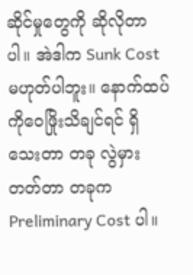ဆိုင်မှုတွေကို ဆိုလိုတာပါ။ အဲဒါက Sunk Cost မဟုတ်ပါဘူး။ နောက်ထပ် ကိုဝေဖြိုးသိချင်ရင် ရှိသေးတာ တခု လွဲမှားတတ်တာ တခုက Preliminary Cost ပါ။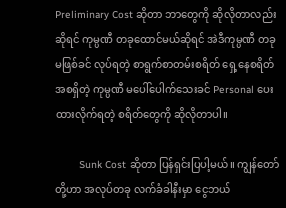Preliminary Cost ဆိုတာ ဘာတွေကို ဆိုလိုတာလည်း ဆိုရင် ကုမ္ပဏီ တခုထောင်မယ်ဆိုရင် အဲဒီကုမ္ပဏီ တခုမဖြစ်ခင် လုပ်ရတဲ့ စာရွက်စာတမ်းစရိတ် ရှေ့နေစရိတ် အစရှိတဲ့ ကုမ္ပဏီ မပေါ်ပေါက်သေးခင် Personal ပေးထားလိုက်ရတဲ့ စရိတ်တွေကို ဆိုလိုတာပါ။

        Sunk Cost ဆိုတာ ပြန်ရှင်းပြပါ့မယ်။ ကျွန်တော်တို့ဟာ အလုပ်တခု လက်ခံခါနီးမှာ ငွေဘယ်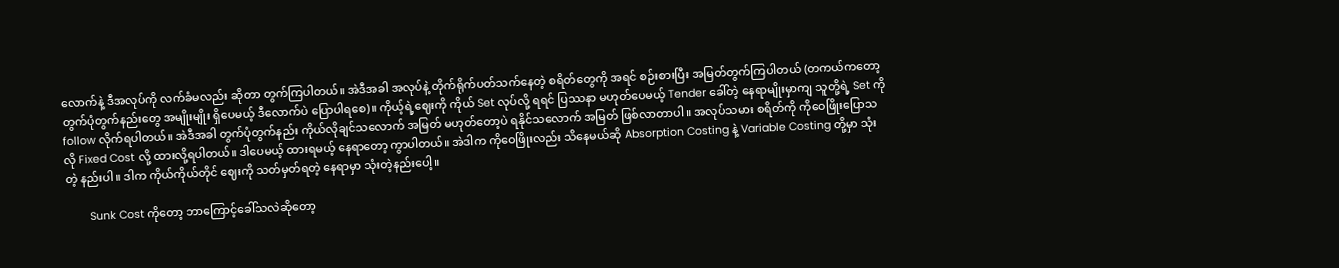လောက်နဲ့ ဒီအလုပ်ကို လက်ခံမလည်း ဆိုတာ တွက်ကြပါတယ်။ အဲဒီအခါ အလုပ်နဲ့ တိုက်ရိုက်ပတ်သက်နေတဲ့ စရိတ်တွေကို အရင် စဉ်းစားပြီး အမြတ်တွက်ကြပါတယ် (တကယ်ကတော့ တွက်ပုံတွက်နည်းတွေ အမျိုးမျိုး ရှိပေမယ့် ဒီလောက်ပဲ ပြောပါရစေ)။ ကိုယ့်ရဲ့ဈေးကို ကိုယ် Set လုပ်လို့ ရရင် ပြဿနာ မဟုတ်ပေမယ့် Tender ခေါ်တဲ့ နေရာမျိုးမှာကျ သူတို့ရဲ့ Set ကို follow လိုက်ရပါတယ်။ အဲဒီအခါ တွက်ပုံတွက်နည်း ကိုယ်လိုချင်သလောက် အမြတ် မဟုတ်တော့ပဲ ရနိုင်သလောက် အမြတ် ဖြစ်လာတာပါ။ အလုပ်သမား စရိတ်ကို ကိုဝေဖြိုးပြောသလို Fixed Cost လို့ ထားလို့ရပါတယ်။ ဒါပေမယ့် ထားရမယ့် နေရာတော့ ကွာပါတယ်။ အဲဒါက ကိုဝေဖြိုးလည်း သိနေမယ်ဆို Absorption Costing နဲ့ Variable Costing တို့မှာ သုံးတဲ့ နည်းပါ။ ဒါက ကိုယ်ကိုယ်တိုင် ဈေးကို သတ်မှတ်ရတဲ့ နေရာမှာ သုံးတဲ့နည်းပေါ့။

        Sunk Cost ကိုတော့ ဘာကြောင့်ခေါ်သလဲဆိုတော့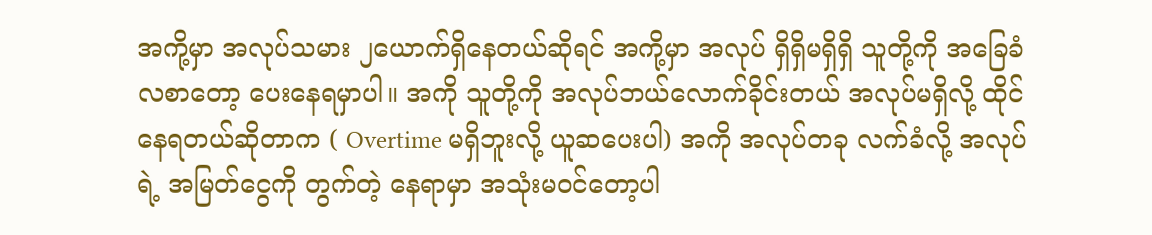အကို့မှာ အလုပ်သမား ၂ယောက်ရှိနေတယ်ဆိုရင် အကို့မှာ အလုပ် ရှိရှိမရှိရှိ သူတို့ကို အခြေခံလစာတော့ ပေးနေရမှာပါ။ အကို သူတို့ကို အလုပ်ဘယ်လောက်ခိုင်းတယ် အလုပ်မရှိလို့ ထိုင်နေရတယ်ဆိုတာက ( Overtime မရှိဘူးလို့ ယူဆပေးပါ) အကို အလုပ်တခု လက်ခံလို့ အလုပ်ရဲ့ အမြတ်ငွေကို တွက်တဲ့ နေရာမှာ အသုံးမဝင်တော့ပါ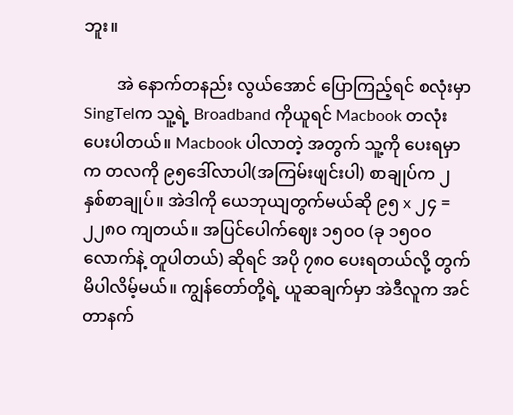ဘူး။

        အဲ နောက်တနည်း လွယ်အောင် ပြောကြည့်ရင် စလုံးမှာ SingTelက သူ့ရဲ့ Broadband ကိုယူရင် Macbook တလုံး ပေးပါတယ်။ Macbook ပါလာတဲ့ အတွက် သူ့ကို ပေးရမှာက တလကို ၉၅ဒေါ်လာပါ(အကြမ်းဖျင်းပါ) စာချုပ်က ၂ နှစ်စာချုပ်။ အဲဒါကို ယေဘုယျတွက်မယ်ဆို ၉၅ x ၂၄ = ၂၂၈ဝ ကျတယ်။ အပြင်ပေါက်ဈေး ၁၅၀ဝ (ခု ၁၅၀ဝ လောက်နဲ့ တူပါတယ်) ဆိုရင် အပို ၇၈ဝ ပေးရတယ်လို့ တွက်မိပါလိမ့်မယ်။ ကျွန်တော်တို့ရဲ့ ယူဆချက်မှာ အဲဒီလူက အင်တာနက်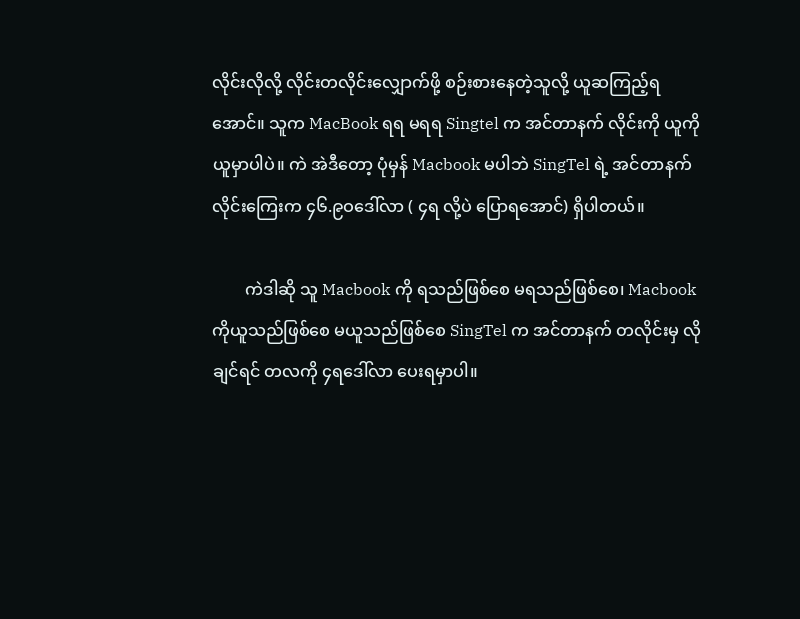လိုင်းလိုလို့ လိုင်းတလိုင်းလျှောက်ဖို့ စဉ်းစားနေတဲ့သူလို့ ယူဆကြည့်ရအောင်။ သူက MacBook ရရ မရရ Singtel က အင်တာနက် လိုင်းကို ယူကိုယူမှာပါပဲ။ ကဲ အဲဒီတော့ ပုံမှန် Macbook မပါဘဲ SingTel ရဲ့ အင်တာနက်လိုင်းကြေးက ၄၆.၉ဝဒေါ်လာ ( ၄ရ လို့ပဲ ပြောရအောင်) ရှိပါတယ်။

        ကဲဒါဆို သူ Macbook ကို ရသည်ဖြစ်စေ မရသည်ဖြစ်စေ၊ Macbook ကိုယူသည်ဖြစ်စေ မယူသည်ဖြစ်စေ SingTel က အင်တာနက် တလိုင်းမှ လိုချင်ရင် တလကို ၄ရဒေါ်လာ ပေးရမှာပါ။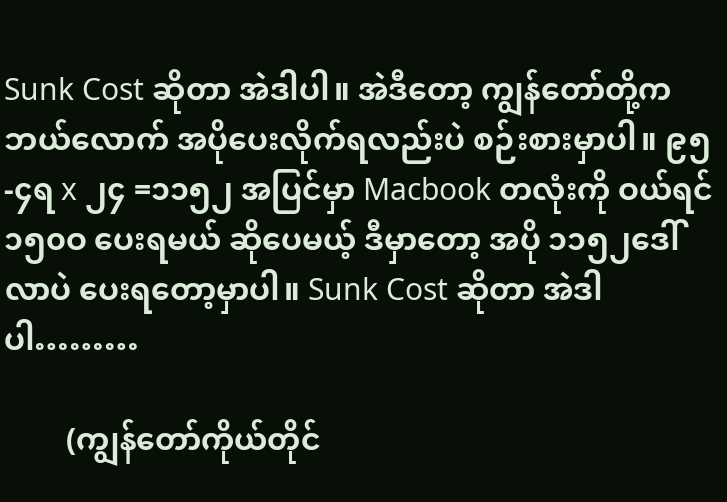Sunk Cost ဆိုတာ အဲဒါပါ။ အဲဒီတော့ ကျွန်တော်တို့က ဘယ်လောက် အပိုပေးလိုက်ရလည်းပဲ စဉ်းစားမှာပါ။ ၉၅-၄ရ x ၂၄ =၁၁၅၂ အပြင်မှာ Macbook တလုံးကို ဝယ်ရင် ၁၅၀ဝ ပေးရမယ် ဆိုပေမယ့် ဒီမှာတော့ အပို ၁၁၅၂ဒေါ်လာပဲ ပေးရတော့မှာပါ။ Sunk Cost ဆိုတာ အဲဒါပါ………

        (ကျွန်တော်ကိုယ်တိုင်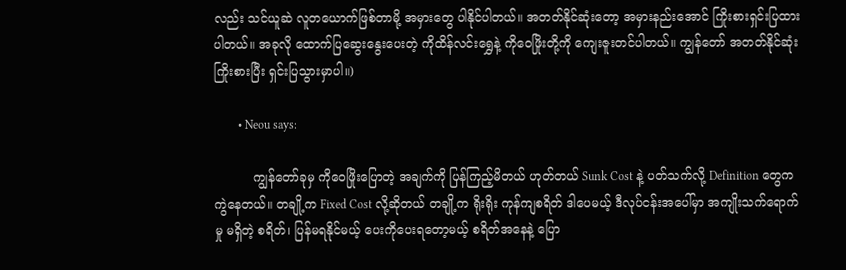လည်း သင်ယူဆဲ လူတယောက်ဖြစ်တာမို့ အမှားတွေ ပါနိုင်ပါတယ်။ အတတ်နိုင်ဆုံးတော့ အမှားနည်းအောင် ကြိုးစားရှင်းပြထားပါတယ်။ အခုလို ထောက်ပြဆွေးနွေးပေးတဲ့ ကိုထိန်လင်းရွှေနဲ့ ကိုဝေဖြိုးတို့ကို ကျေးဇူးတင်ပါတယ်။ ကျွန်တော် အတတ်နိုင်ဆုံးကြိုးစားပြီး ရှင်းပြသွားမှာပါ။)

        • Neou says:

          ကျွန်တော်ခုမှ ကိုဝေဖြိုးပြောတဲ့ အချက်ကို ပြန်ကြည့်မိတယ် ဟုတ်တယ် Sunk Cost နဲ့ ပတ်သက်လို့ Definition တွေက ကွဲနေတယ်။ တချို့က Fixed Cost လို့ဆိုတယ် တချို့က ရိုးရိုး ကုန်ကျစရိတ် ဒါပေမယ့် ဒီလုပ်ငန်းအပေါ်မှာ အကျိုးသက်ရောက်မှု မရှိတဲ့ စရိတ်၊ ပြန်မရနိုင်မယ့် ပေးကိုပေးရတော့မယ့် စရိတ်အနေနဲ့ ပြော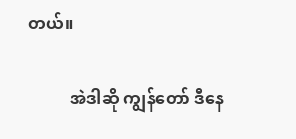တယ်။

          အဲဒါဆို ကျွန်တော် ဒီနေ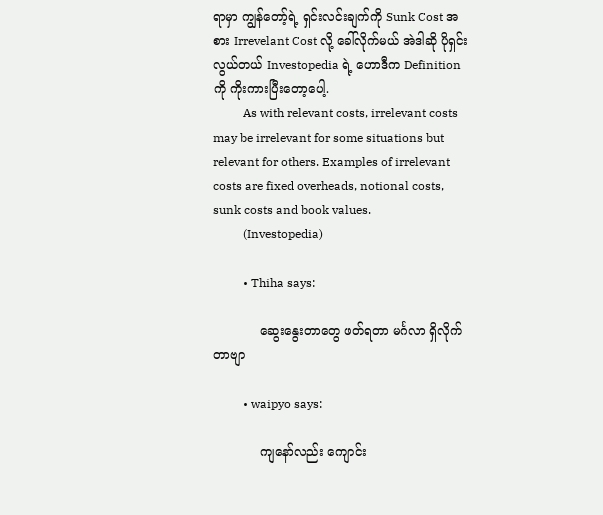ရာမှာ ကျွန်တော့်ရဲ့ ရှင်းလင်းချက်ကို Sunk Cost အစား Irrevelant Cost လို့ ခေါ်လိုက်မယ် အဲဒါဆို ပိုရှင်းလွယ်တယ် Investopedia ရဲ့ ဟောဒီက Definition ကို ကိုးကားပြီးတော့ပေါ့.
          As with relevant costs, irrelevant costs may be irrelevant for some situations but relevant for others. Examples of irrelevant costs are fixed overheads, notional costs, sunk costs and book values.
          (Investopedia)

          • Thiha says:

            ဆွေးနွေးတာတွေ ဖတ်ရတာ မင်္ဂလာ ရှိလိုက်တာဗျာ

          • waipyo says:

            ကျနော်လည်း ကျောင်း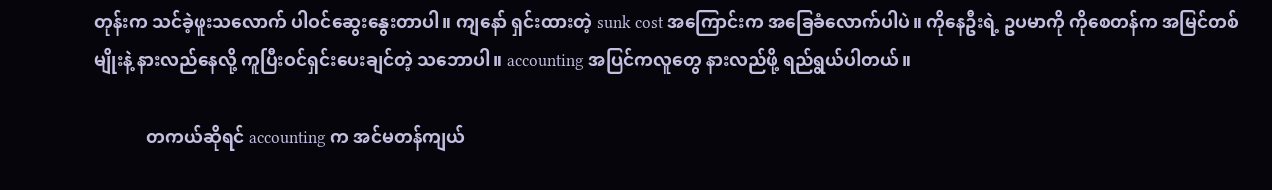တုန်းက သင်ခဲ့ဖူးသလောက် ပါဝင်ဆွေးနွေးတာပါ။ ကျနော် ရှင်းထားတဲ့ sunk cost အကြောင်းက အခြေခံလောက်ပါပဲ။ ကိုနေဦးရဲ့ ဥပမာကို ကိုစေတန်က အမြင်တစ်မျိုးနဲ့ နားလည်နေလို့ ကူပြီးဝင်ရှင်းပေးချင်တဲ့ သဘောပါ။ accounting အပြင်ကလူတွေ နားလည်ဖို့ ရည်ရွယ်ပါတယ်။

            တကယ်ဆိုရင် accounting က အင်မတန်ကျယ်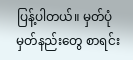ပြန့်ပါတယ်။ မှတ်ပုံမှတ်နည်းတွေ စာရင်း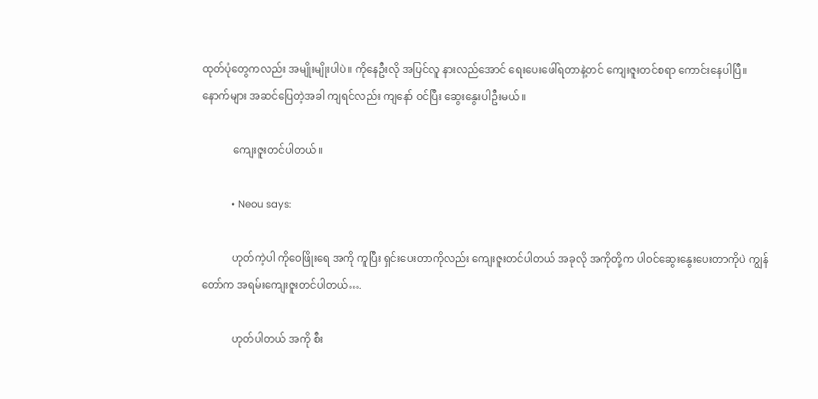ထုတ်ပုံတွေကလည်း အမျိုးမျိုးပါပဲ။ ကိုနေဦးလို အပြင်လူ နားလည်အောင် ရေးပေးဖေါ်ရတာနဲ့တင် ကျေးဇူးတင်စရာ ကောင်းနေပါပြီ။ နောက်များ အဆင်ပြေတဲ့အခါ ကျရင်လည်း ကျနော် ဝင်ပြီး ဆွေးနွေးပါဦးမယ်။

            ကျေးဇူးတင်ပါတယ်။

          • Neou says:

            ဟုတ်ကဲ့ပါ ကိုဝေဖြိုးရေ အကို ကူပြီး ရှင်းပေးတာကိုလည်း ကျေးဇူးတင်ပါတယ် အခုလို အကိုတို့က ပါဝင်ဆွေးနွေးပေးတာကိုပဲ ကျွန်တော်က အရမ်းကျေးဇူးတင်ပါတယ်….

            ဟုတ်ပါတယ် အကို စီး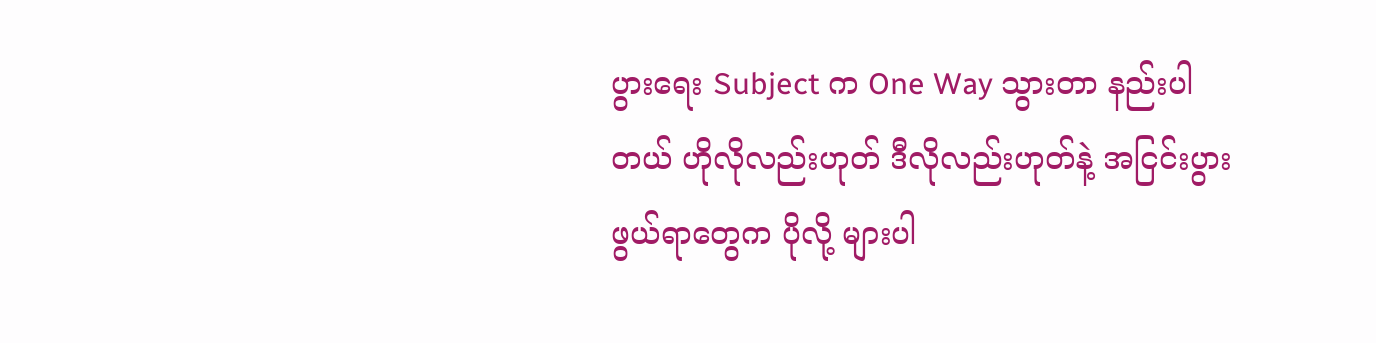ပွားရေး Subject က One Way သွားတာ နည်းပါတယ် ဟိုလိုလည်းဟုတ် ဒီလိုလည်းဟုတ်နဲ့ အငြင်းပွားဖွယ်ရာတွေက ပိုလို့ များပါ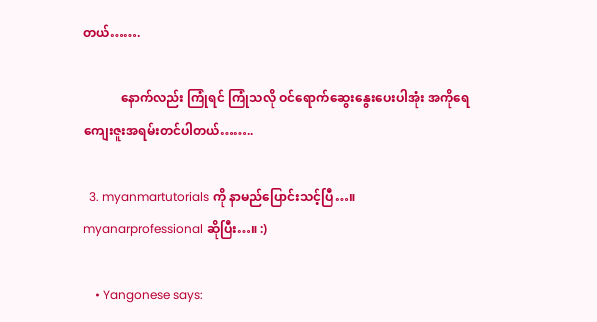တယ်…….

            နောက်လည်း ကြုံရင် ကြုံသလို ဝင်ရောက်ဆွေးနွေးပေးပါအုံး အကိုရေ ကျေးဇူးအရမ်းတင်ပါတယ်……..

  3. myanmartutorials ကို နာမည်ပြောင်းသင့်ပြီ…။ myanarprofessional ဆိုပြီး…။ :)

    • Yangonese says: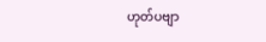ဟုတ်ပဗျာ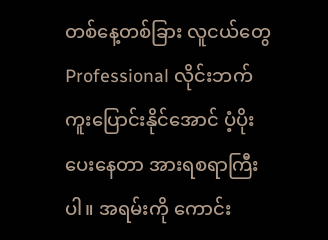တစ်နေ့တစ်ခြား လူငယ်တွေ Professional လိုင်းဘက်ကူးပြောင်းနိုင်အောင် ပံ့ပိုးပေးနေတာ အားရစရာကြီးပါ။ အရမ်းကို ကောင်း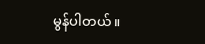မွန်ပါတယ်။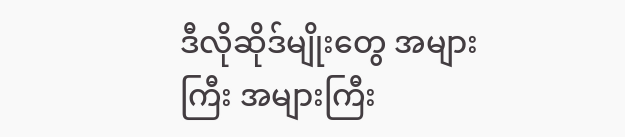ဒီလိုဆိုဒ်မျိုးတွေ အများကြီး အများကြီး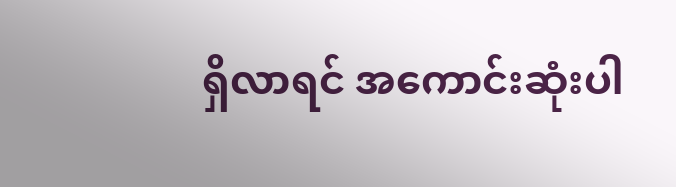ရှိလာရင် အကောင်းဆုံးပါ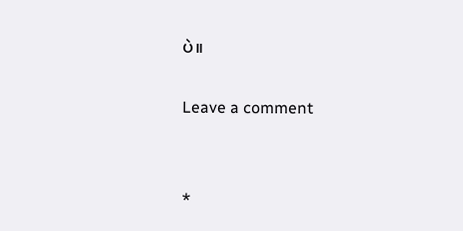ပဲ။

Leave a comment


*